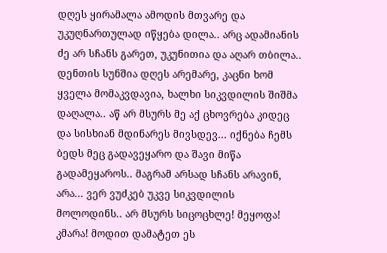დღეს ყირამალა ამოდის მთვარე და უკუღნართულად იწყება დილა.. არც ადამიანის ძე არ სჩანს გარეთ, უკუნითია და აღარ თბილა.. დენთის სუნშია დღეს არემარე, კაცნი ხომ ყველა მომაკვდავია, ხალხი სიკვდილის შიშმა დაღალა.. აწ არ მსურს მე აქ ცხოვრება კიდეც და სისხიან მდინარეს მივსდევ... იქნება ჩემს ბედს მეც გადავეყარო და შავი მიწა გადამეყაროს.. მაგრამ არსად სჩანს არავინ, არა... ვერ ვუძკებ უკვე სიკვდილის მოლოდინს.. არ მსურს სიცოცხლე! მეყოფა! კმარა! მოდით დამატეთ ეს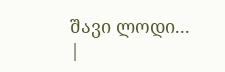შავი ლოდი...
|